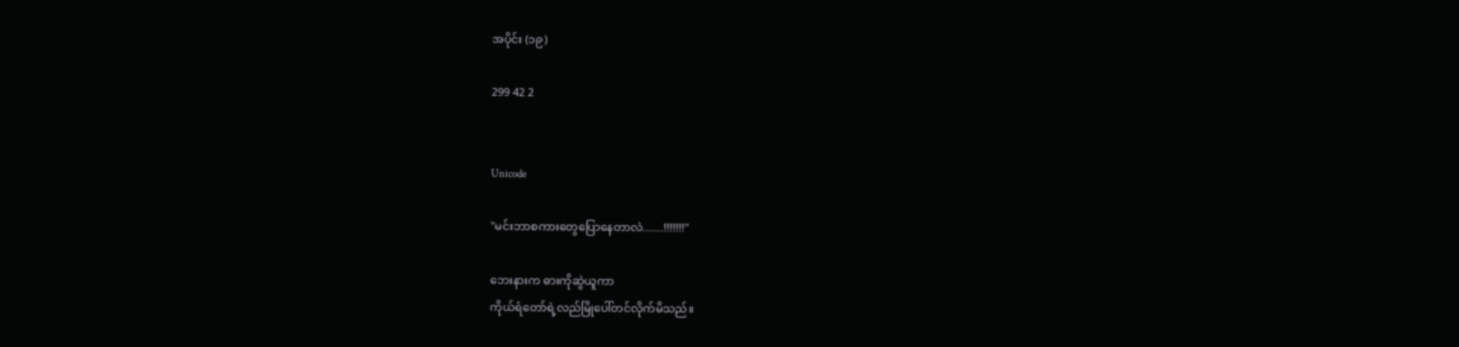အပိုင်း (၁၉)

299 42 2


Unicode

"မင်းဘာစကားတွေပြောနေတာလဲ.......!!!!!!!"

ဘေးနားက ဓားကိုဆွဲယူကာ
ကိုယ်ရံတော်ရဲ့လည်မြိုပေါ်တင်လိုက်မိသည်။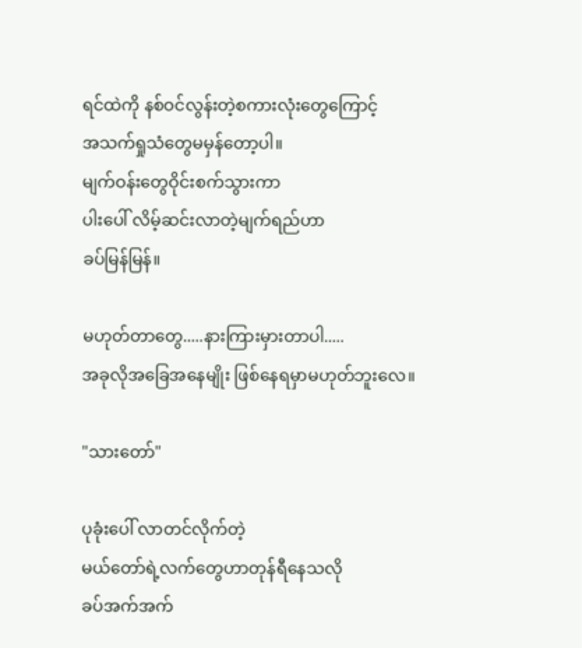ရင်ထဲကို နစ်ဝင်လွန်းတဲ့စကားလုံးတွေကြောင့်
အသက်ရှုသံတွေမမှန်တော့ပါ။
မျက်ဝန်းတွေဝိုင်းစက်သွားကာ
ပါးပေါ် လိမ့်ဆင်းလာတဲ့မျက်ရည်ဟာ
ခပ်မြန်မြန်။

မဟုတ်တာတွေ.....နားကြားမှားတာပါ.....
အခုလိုအခြေအနေမျိုး ဖြစ်နေရမှာမဟုတ်ဘူးလေ။

"သားတော်"

ပုခုံးပေါ် လာတင်လိုက်တဲ့
မယ်တော်ရဲ့လက်တွေဟာတုန်ရီနေသလို
ခပ်အက်အက်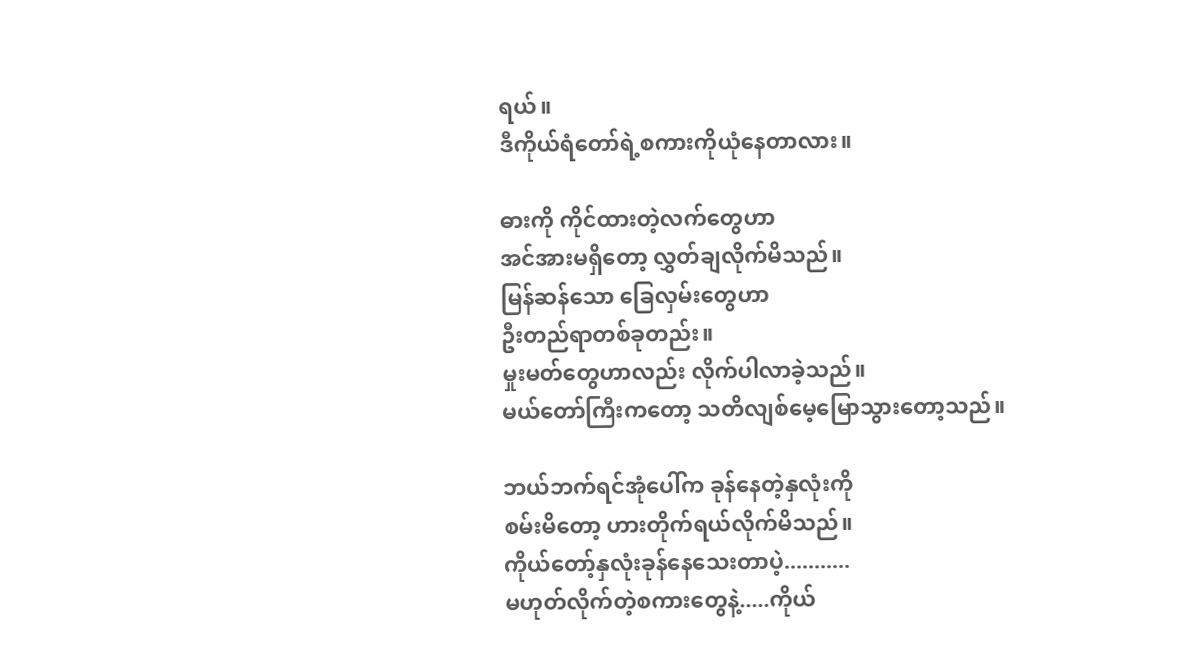ရယ်။
ဒီကိုယ်ရံတော်ရဲ့စကားကိုယုံနေတာလား။

ဓားကို ကိုင်ထားတဲ့လက်တွေဟာ
အင်အားမရှိတော့ လွှတ်ချလိုက်မိသည်။
မြန်ဆန်သော ခြေလှမ်းတွေဟာ
ဦးတည်ရာတစ်ခုတည်း။
မှုးမတ်တွေဟာလည်း လိုက်ပါလာခဲ့သည်။
မယ်တော်ကြီးကတော့ သတိလျစ်မေ့မြောသွားတော့သည်။

ဘယ်ဘက်ရင်အုံပေါ်က ခုန်နေတဲ့နှလုံးကို
စမ်းမိတော့ ဟားတိုက်ရယ်လိုက်မိသည်။
ကိုယ်တော့်နှလုံးခုန်နေသေးတာပဲ့...........
မဟုတ်လိုက်တဲ့စကားတွေနဲ့.....ကိုယ်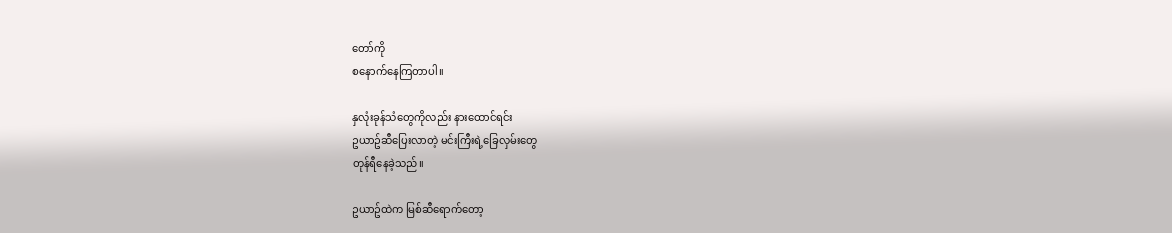တော်ကို
စနောက်နေကြတာပါ။

နှလုံးခုန်သံတွေကိုလည်း နားထောင်ရင်း
ဥယာဥ်ဆီပြေးလာတဲ့ မင်းကြီးရဲ့ခြေလှမ်းတွေ
တုန်ရီနေခဲ့သည်။

ဥယာဥ်ထဲက မြစ်ဆီရောက်တော့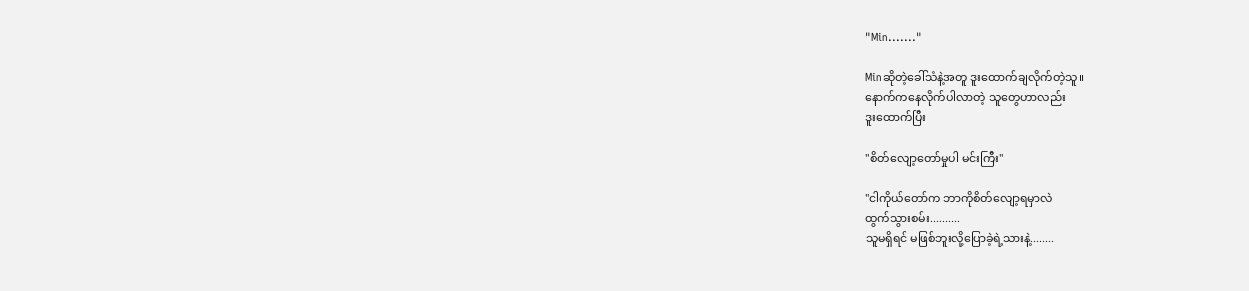"Min......."

Minဆိုတဲ့ခေါ်သံနဲ့အတူ ဒူးထောက်ချလိုက်တဲ့သူ။
နောက်ကနေလိုက်ပါလာတဲ့ သူတွေဟာလည်း
ဒူးထောက်ပြီး

"စိတ်လျော့တော်မှုပါ မင်းကြီး"

"ငါကိုယ်တော်က ဘာကိုစိတ်လျော့ရမှာလဲ
ထွက်သွားစမ်း..........
သူမရှိရင် မဖြစ်ဘူးလို့ပြောခဲ့ရဲ့သားနဲ့........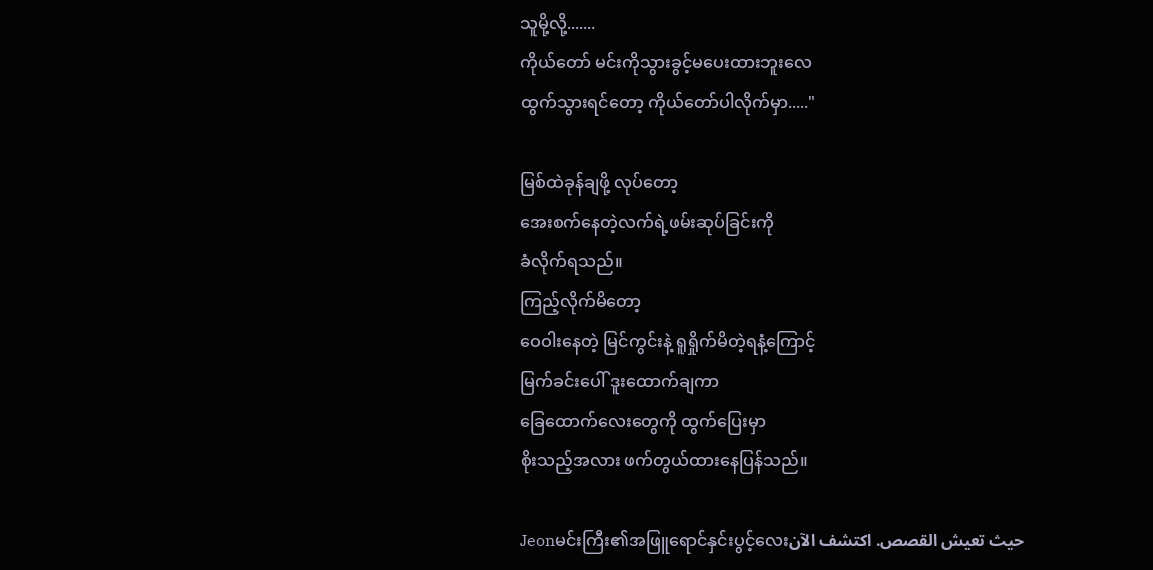သူမို့လို့.......
ကိုယ်တော် မင်းကိုသွားခွင့်မပေးထားဘူးလေ
ထွက်သွားရင်တော့ ကိုယ်တော်ပါလိုက်မှာ....."

မြစ်ထဲခုန်ချဖို့ လုပ်တော့
အေးစက်နေတဲ့လက်ရဲ့ဖမ်းဆုပ်ခြင်းကို
ခံလိုက်ရသည်။
ကြည့်လိုက်မိတော့
ဝေဝါးနေတဲ့ မြင်ကွင်းနဲ့ ရူရှိုက်မိတဲ့ရနံ့ကြောင့်
မြက်ခင်းပေါ် ဒူးထောက်ချကာ
ခြေထောက်လေးတွေကို ထွက်ပြေးမှာ
စိုးသည့်အလား ဖက်တွယ်ထားနေပြန်သည်။

Jeonမင်းကြီး၏အဖြူရောင်နှင်းပွင့်လေးحيث تعيش القصص. اكتشف الآن